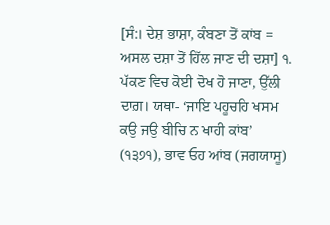[ਸੰ:। ਦੇਸ਼ ਭਾਸ਼ਾ, ਕੰਬਣਾ ਤੋਂ ਕਾਂਬ = ਅਸਲ ਦਸ਼ਾ ਤੋਂ ਹਿੱਲ ਜਾਣ ਦੀ ਦਸ਼ਾ] ੧. ਪੱਕਣ ਵਿਚ ਕੋਈ ਦੋਖ ਹੋ ਜਾਣਾ, ਉੱਲੀ ਦਾਗ਼। ਯਥਾ- ‘ਜਾਇ ਪਹੂਚਹਿ ਖਸਮ ਕਉ ਜਉ ਬੀਚਿ ਨ ਖਾਹੀ ਕਾਂਬ’ (੧੩੭੧), ਭਾਵ ਓਹ ਆਂਬ (ਜਗਯਾਸੂ)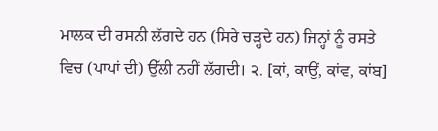ਮਾਲਕ ਦੀ ਰਸਨੀ ਲੱਗਦੇ ਹਨ (ਸਿਰੇ ਚੜ੍ਹਦੇ ਹਨ) ਜਿਨ੍ਹਾਂ ਨੂੰ ਰਸਤੇ ਵਿਚ (ਪਾਪਾਂ ਦੀ) ਉੱਲੀ ਨਹੀਂ ਲੱਗਦੀ। ੨. [ਕਾਂ, ਕਾਉਂ, ਕਾਂਵ, ਕਾਂਬ]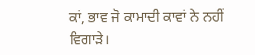ਕਾਂ, ਭਾਵ ਜੋ ਕਾਮਾਦੀ ਕਾਵਾਂ ਨੇ ਨਹੀਂ ਵਿਗਾੜੇ।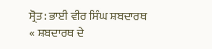ਸ੍ਰੋਤ: ਭਾਈ ਵੀਰ ਸਿੰਘ ਸ਼ਬਦਾਰਥ
« ਸ਼ਬਦਾਰਥ ਦੇ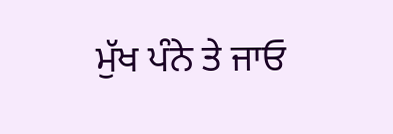ਮੁੱਖ ਪੰਨੇ ਤੇ ਜਾਓ